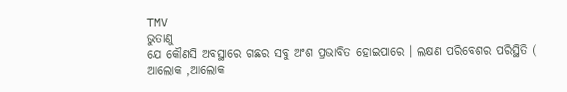TMV
ଭୁତାଣୁ
ଯେ କୌଣସି ଅବସ୍ଥାରେ ଗଛର ସବୁ ଅଂଶ ପ୍ରଭାବିତ ହୋଇପାରେ । ଲକ୍ଷଣ ପରିବେଶର ପରିସ୍ଥିତି ( ଆଲୋକ ,ଆଲୋକ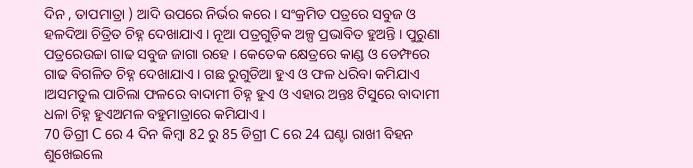ଦିନ , ତାପମାତ୍ରା ) ଆଦି ଉପରେ ନିର୍ଭର କରେ । ସଂକ୍ରମିତ ପତ୍ରରେ ସବୁଜ ଓ ହଳଦିଆ ଚିତ୍ରିତ ଚିହ୍ନ ଦେଖାଯାଏ । ନୂଆ ପତ୍ରଗୁଡ଼ିକ ଅଳ୍ପ ପ୍ରଭାବିତ ହୁଅନ୍ତି । ପୁରୁଣା ପତ୍ରରେଉଚ୍ଚା ଗାଢ ସବୁଜ ଜାଗା ରହେ । କେତେକ କ୍ଷେତ୍ରରେ କାଣ୍ଡ ଓ ଡେମ୍ଫରେ ଗାଢ ବିଗଳିତ ଚିହ୍ନ ଦେଖାଯାଏ । ଗଛ ରୁଗୁଡିଆ ହୁଏ ଓ ଫଳ ଧରିବା କମିଯାଏ ।ଅସମତୁଲ ପାଚିଲା ଫଳରେ ବାଦାମୀ ଚିହ୍ନ ହୁଏ ଓ ଏହାର ଅନ୍ତଃ ଟିସୁରେ ବାଦାମୀ ଧଳା ଚିହ୍ନ ହୁଏଅମଳ ବହୁମାତ୍ରାରେ କମିଯାଏ ।
70 ଡିଗ୍ରୀ C ରେ 4 ଦିନ କିମ୍ବା 82 ରୁ 85 ଡିଗ୍ରୀ C ରେ 24 ଘଣ୍ଟା ରାଖୀ ବିହନ ଶୁଖେଇଲେ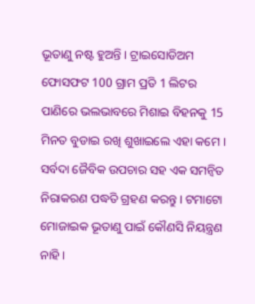ଭୂତାଣୁ ନଷ୍ଟ ହୁଅନ୍ତି । ଟ୍ରାଇସୋଡିଅମ ଫୋସଫଟ 100 ଗ୍ରାମ ପ୍ରତି 1 ଲିଟର ପାଣିରେ ଭଲଭାବରେ ମିଶାଇ ବିହନକୁ 15 ମିନତ ବୁଡାଇ ରଖି ଶୁଖାଇଲେ ଏହା କମେ ।
ସର୍ବଦା ଜୈବିକ ଉପଚାର ସହ ଏକ ସମନ୍ଵିତ ନିରାକରଣ ପଦ୍ଧତି ଗ୍ରହଣ କରନ୍ତୁ । ଟମାଟୋ ମୋଜାଇକ ଭୂତାଣୁ ପାଇଁ କୌଣସି ନିୟନ୍ତ୍ରଣ ନାହି ।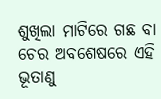ଶୁଖିଲା ମାଟିରେ ଗଛ ବା ଚେର ଅବଶେଷରେ ଏହି ଭୂତାଣୁ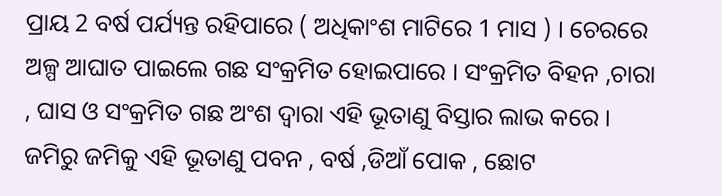ପ୍ରାୟ 2 ବର୍ଷ ପର୍ଯ୍ୟନ୍ତ ରହିପାରେ ( ଅଧିକାଂଶ ମାଟିରେ 1 ମାସ ) । ଚେରରେ ଅଳ୍ପ ଆଘାତ ପାଇଲେ ଗଛ ସଂକ୍ରମିତ ହୋଇପାରେ । ସଂକ୍ରମିତ ବିହନ ,ଚାରା , ଘାସ ଓ ସଂକ୍ରମିତ ଗଛ ଅଂଶ ଦ୍ଵାରା ଏହି ଭୂତାଣୁ ବିସ୍ତାର ଲାଭ କରେ । ଜମିରୁ ଜମିକୁ ଏହି ଭୂତାଣୁ ପବନ , ବର୍ଷ ,ଡିଆଁ ପୋକ , ଛୋଟ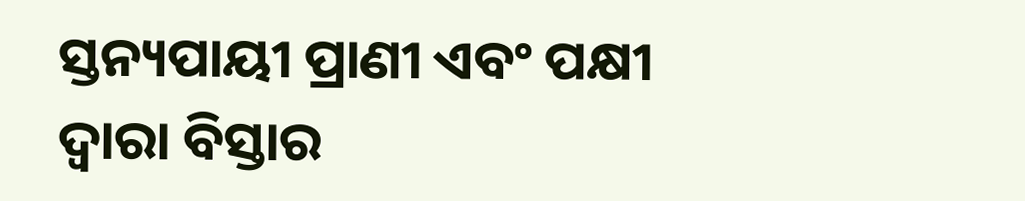ସ୍ତନ୍ୟପାୟୀ ପ୍ରାଣୀ ଏବଂ ପକ୍ଷୀ ଦ୍ଵାରା ବିସ୍ତାର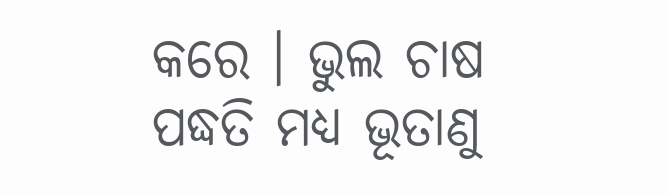କରେ । ଭୁଲ ଚାଷ ପଦ୍ଧତି ମଧ୍ୟ ଭୂତାଣୁ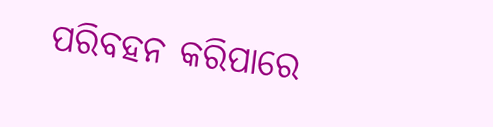ପରିବହନ କରିପାରେ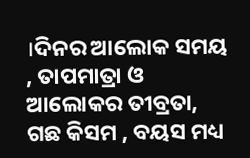।ଦିନର ଆଲୋକ ସମୟ , ତାପମାତ୍ରା ଓ ଆଲୋକର ତୀବ୍ରତା, ଗଛ କିସମ , ବୟସ ମଧ୍ୟ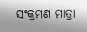ସଂକ୍ରମଣ ମାତ୍ରା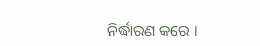ନିର୍ଦ୍ଧାରଣ କରେ ।